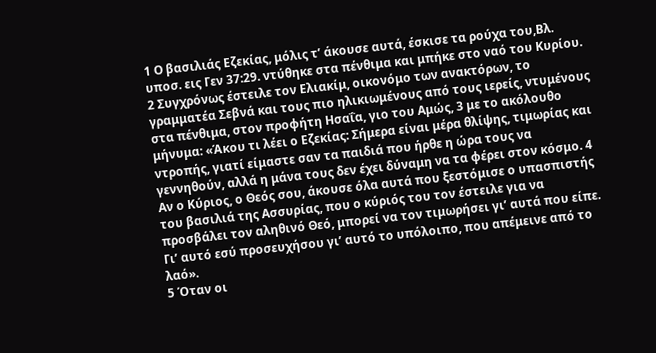1 Ο βασιλιάς Εζεκίας, μόλις τ’ άκουσε αυτά, έσκισε τα ρούχα του,Βλ. υποσ. εις Γεν 37:29. ντύθηκε στα πένθιμα και μπήκε στο ναό του Κυρίου. 2 Συγχρόνως έστειλε τον Ελιακίμ, οικονόμο των ανακτόρων, το γραμματέα Σεβνά και τους πιο ηλικιωμένους από τους ιερείς, ντυμένους στα πένθιμα, στον προφήτη Ησαΐα, γιο του Αμώς, 3 με το ακόλουθο μήνυμα: «Άκου τι λέει ο Εζεκίας: Σήμερα είναι μέρα θλίψης, τιμωρίας και ντροπής, γιατί είμαστε σαν τα παιδιά που ήρθε η ώρα τους να γεννηθούν, αλλά η μάνα τους δεν έχει δύναμη να τα φέρει στον κόσμο. 4 Αν ο Κύριος, ο Θεός σου, άκουσε όλα αυτά που ξεστόμισε ο υπασπιστής του βασιλιά της Ασσυρίας, που ο κύριός του τον έστειλε για να προσβάλει τον αληθινό Θεό, μπορεί να τον τιμωρήσει γι’ αυτά που είπε. Γι’ αυτό εσύ προσευχήσου γι’ αυτό το υπόλοιπο, που απέμεινε από το λαό».
5 Όταν οι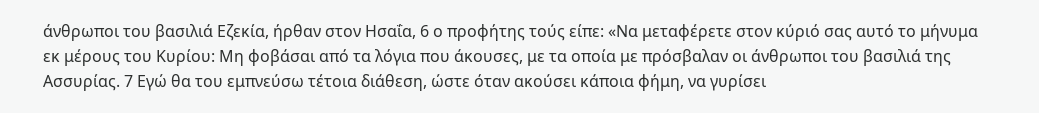άνθρωποι του βασιλιά Εζεκία, ήρθαν στον Ησαΐα, 6 ο προφήτης τούς είπε: «Να μεταφέρετε στον κύριό σας αυτό το μήνυμα εκ μέρους του Κυρίου: Μη φοβάσαι από τα λόγια που άκουσες, με τα οποία με πρόσβαλαν οι άνθρωποι του βασιλιά της Ασσυρίας. 7 Εγώ θα του εμπνεύσω τέτοια διάθεση, ώστε όταν ακούσει κάποια φήμη, να γυρίσει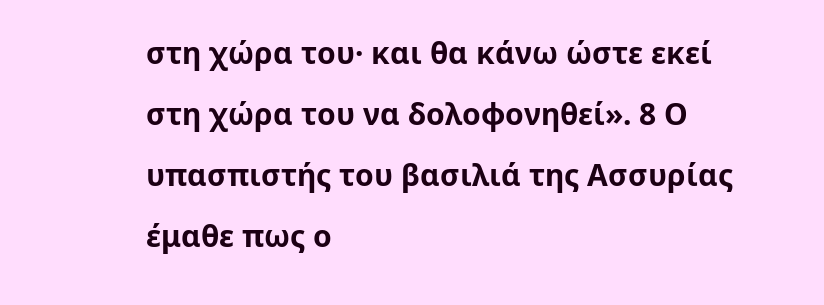στη χώρα του· και θα κάνω ώστε εκεί στη χώρα του να δολοφονηθεί». 8 Ο υπασπιστής του βασιλιά της Ασσυρίας έμαθε πως ο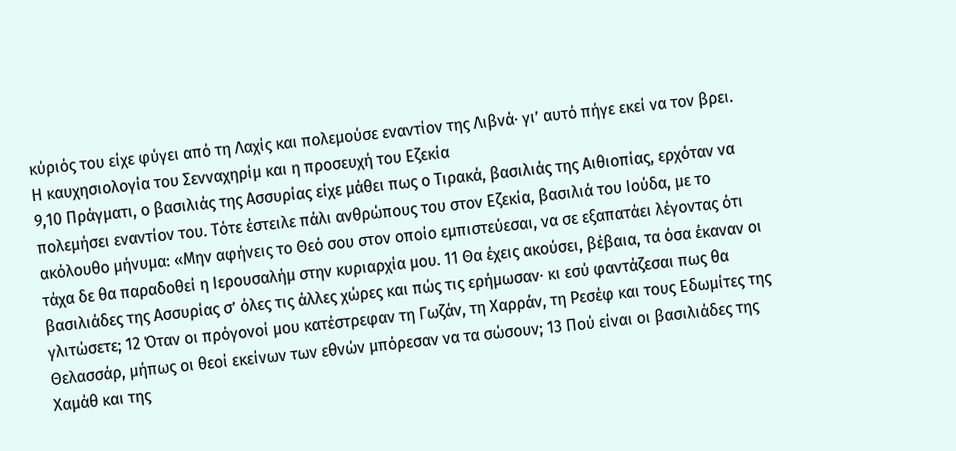κύριός του είχε φύγει από τη Λαχίς και πολεμούσε εναντίον της Λιβνά· γι’ αυτό πήγε εκεί να τον βρει.
Η καυχησιολογία του Σενναχηρίμ και η προσευχή του Εζεκία
9,10 Πράγματι, ο βασιλιάς της Ασσυρίας είχε μάθει πως ο Τιρακά, βασιλιάς της Αιθιοπίας, ερχόταν να πολεμήσει εναντίον του. Τότε έστειλε πάλι ανθρώπους του στον Εζεκία, βασιλιά του Ιούδα, με το ακόλουθο μήνυμα: «Μην αφήνεις το Θεό σου στον οποίο εμπιστεύεσαι, να σε εξαπατάει λέγοντας ότι τάχα δε θα παραδοθεί η Ιερουσαλήμ στην κυριαρχία μου. 11 Θα έχεις ακούσει, βέβαια, τα όσα έκαναν οι βασιλιάδες της Ασσυρίας σ’ όλες τις άλλες χώρες και πώς τις ερήμωσαν· κι εσύ φαντάζεσαι πως θα γλιτώσετε; 12 Όταν οι πρόγονοί μου κατέστρεφαν τη Γωζάν, τη Χαρράν, τη Ρεσέφ και τους Εδωμίτες της Θελασσάρ, μήπως οι θεοί εκείνων των εθνών μπόρεσαν να τα σώσουν; 13 Πού είναι οι βασιλιάδες της Χαμάθ και της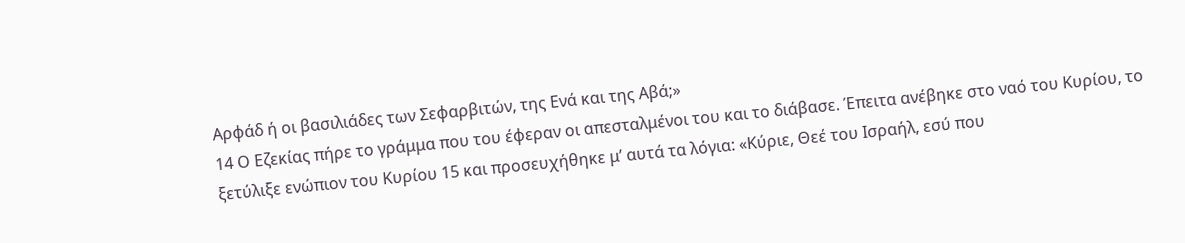Αρφάδ ή οι βασιλιάδες των Σεφαρβιτών, της Ενά και της Αβά;»
14 Ο Εζεκίας πήρε το γράμμα που του έφεραν οι απεσταλμένοι του και το διάβασε. Έπειτα ανέβηκε στο ναό του Κυρίου, το ξετύλιξε ενώπιον του Κυρίου 15 και προσευχήθηκε μ’ αυτά τα λόγια: «Κύριε, Θεέ του Ισραήλ, εσύ που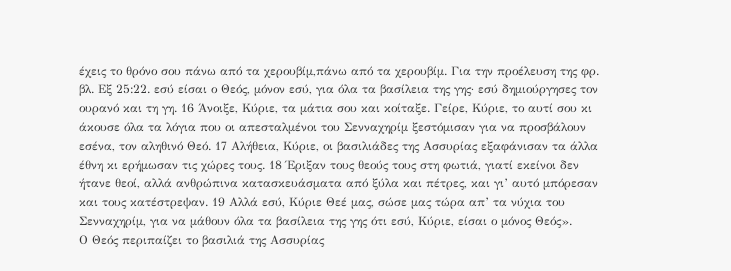έχεις το θρόνο σου πάνω από τα χερουβίμ,πάνω από τα χερουβίμ. Για την προέλευση της φρ. βλ. Εξ 25:22. εσύ είσαι ο Θεός, μόνον εσύ, για όλα τα βασίλεια της γης· εσύ δημιούργησες τον ουρανό και τη γη. 16 Άνοιξε, Κύριε, τα μάτια σου και κοίταξε. Γείρε, Κύριε, το αυτί σου κι άκουσε όλα τα λόγια που οι απεσταλμένοι του Σενναχηρίμ ξεστόμισαν για να προσβάλουν εσένα, τον αληθινό Θεό. 17 Αλήθεια, Κύριε, οι βασιλιάδες της Ασσυρίας εξαφάνισαν τα άλλα έθνη κι ερήμωσαν τις χώρες τους. 18 Έριξαν τους θεούς τους στη φωτιά, γιατί εκείνοι δεν ήτανε θεοί, αλλά ανθρώπινα κατασκευάσματα από ξύλα και πέτρες, και γι’ αυτό μπόρεσαν και τους κατέστρεψαν. 19 Αλλά εσύ, Κύριε Θεέ μας, σώσε μας τώρα απ’ τα νύχια του Σενναχηρίμ, για να μάθουν όλα τα βασίλεια της γης ότι εσύ, Κύριε, είσαι ο μόνος Θεός».
Ο Θεός περιπαίζει το βασιλιά της Ασσυρίας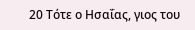20 Τότε ο Ησαΐας, γιος του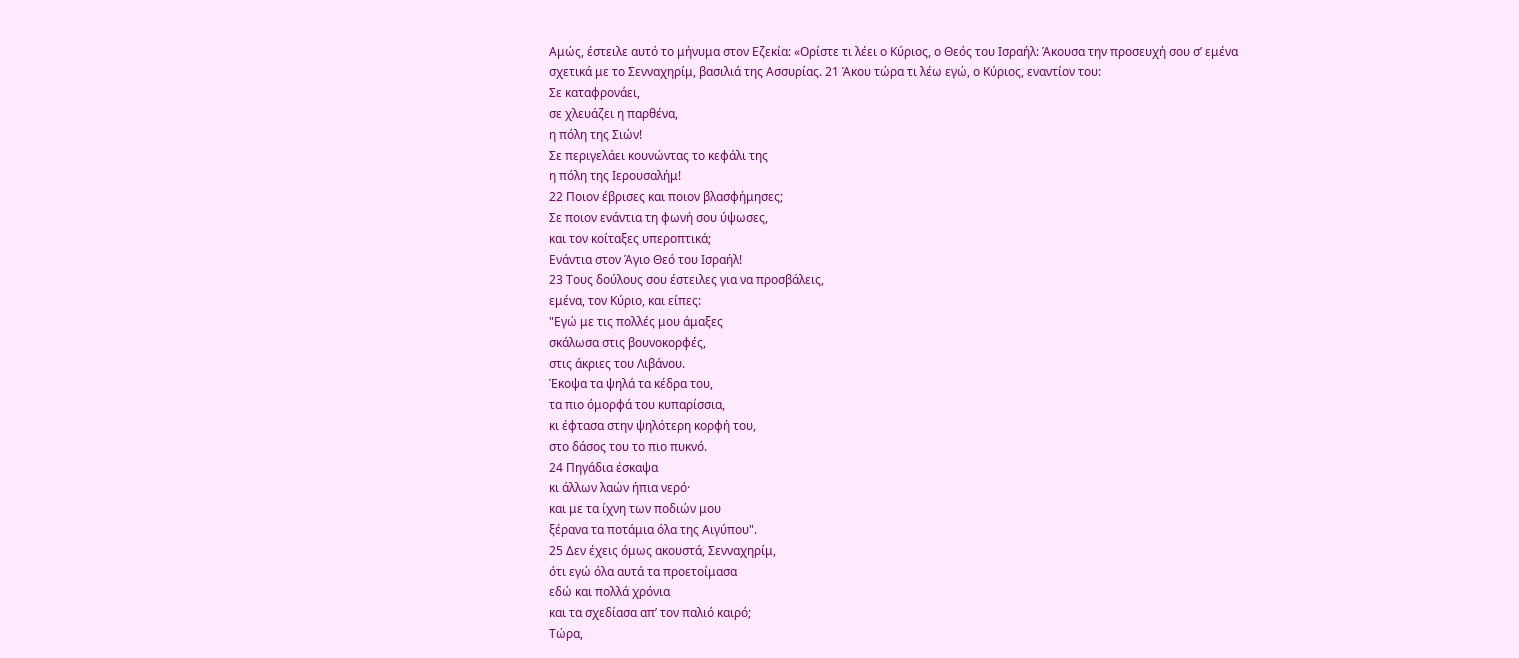Αμώς, έστειλε αυτό το μήνυμα στον Εζεκία: «Ορίστε τι λέει ο Κύριος, ο Θεός του Ισραήλ: Άκουσα την προσευχή σου σ’ εμένα σχετικά με το Σενναχηρίμ, βασιλιά της Ασσυρίας. 21 Άκου τώρα τι λέω εγώ, ο Κύριος, εναντίον του:
Σε καταφρονάει,
σε χλευάζει η παρθένα,
η πόλη της Σιών!
Σε περιγελάει κουνώντας το κεφάλι της
η πόλη της Ιερουσαλήμ!
22 Ποιον έβρισες και ποιον βλασφήμησες;
Σε ποιον ενάντια τη φωνή σου ύψωσες,
και τον κοίταξες υπεροπτικά;
Ενάντια στον Άγιο Θεό του Ισραήλ!
23 Τους δούλους σου έστειλες για να προσβάλεις,
εμένα, τον Κύριο, και είπες:
"Εγώ με τις πολλές μου άμαξες
σκάλωσα στις βουνοκορφές,
στις άκριες του Λιβάνου.
Έκοψα τα ψηλά τα κέδρα του,
τα πιο όμορφά του κυπαρίσσια,
κι έφτασα στην ψηλότερη κορφή του,
στο δάσος του το πιο πυκνό.
24 Πηγάδια έσκαψα
κι άλλων λαών ήπια νερό·
και με τα ίχνη των ποδιών μου
ξέρανα τα ποτάμια όλα της Αιγύπου".
25 Δεν έχεις όμως ακουστά, Σενναχηρίμ,
ότι εγώ όλα αυτά τα προετοίμασα
εδώ και πολλά χρόνια
και τα σχεδίασα απ’ τον παλιό καιρό;
Τώρα,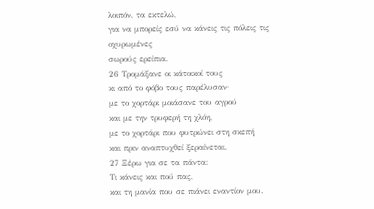λοιπόν, τα εκτελώ,
για να μπορείς εσύ να κάνεις τις πόλεις τις οχυρωμένες
σωρούς ερείπια.
26 Τρομάξανε οι κάτοικοί τους
κι από το φόβο τους παρέλυσαν·
με το χορτάρι μοιάσανε του αγρού
και με την τρυφερή τη χλόη,
με το χορτάρι που φυτρώνει στη σκεπή
και πριν αναπτυχθεί ξεραίνεται.
27 Ξέρω για σε τα πάντα:
Τι κάνεις και πού πας,
και τη μανία που σε πιάνει εναντίον μου.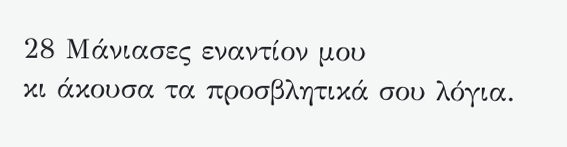28 Μάνιασες εναντίον μου
κι άκουσα τα προσβλητικά σου λόγια.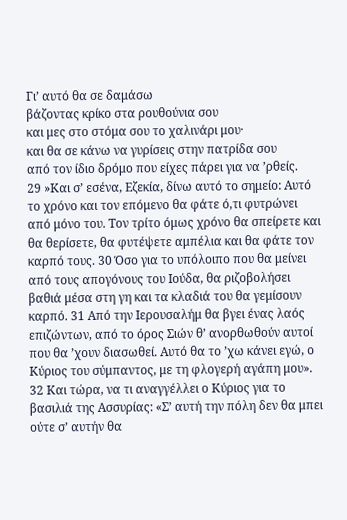Γι’ αυτό θα σε δαμάσω
βάζοντας κρίκο στα ρουθούνια σου
και μες στο στόμα σου το χαλινάρι μου·
και θα σε κάνω να γυρίσεις στην πατρίδα σου
από τον ίδιο δρόμο που είχες πάρει για να ’ρθείς.
29 »Και σ’ εσένα, Εζεκία, δίνω αυτό το σημείο: Αυτό το χρόνο και τον επόμενο θα φάτε ό,τι φυτρώνει από μόνο του. Τον τρίτο όμως χρόνο θα σπείρετε και θα θερίσετε, θα φυτέψετε αμπέλια και θα φάτε τον καρπό τους. 30 Όσο για το υπόλοιπο που θα μείνει από τους απογόνους του Ιούδα, θα ριζοβολήσει βαθιά μέσα στη γη και τα κλαδιά του θα γεμίσουν καρπό. 31 Από την Ιερουσαλήμ θα βγει ένας λαός επιζώντων, από το όρος Σιών θ’ ανορθωθούν αυτοί που θα ’χουν διασωθεί. Αυτό θα το ’χω κάνει εγώ, ο Κύριος του σύμπαντος, με τη φλογερή αγάπη μου». 32 Και τώρα, να τι αναγγέλλει ο Κύριος για το βασιλιά της Ασσυρίας: «Σ’ αυτή την πόλη δεν θα μπει ούτε σ’ αυτήν θα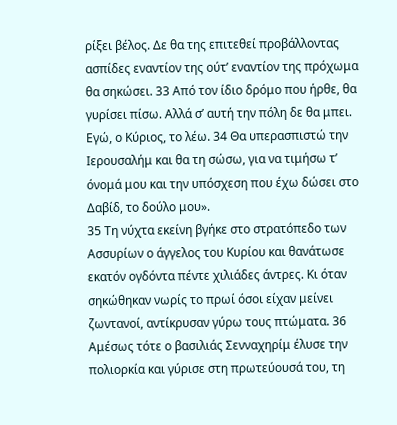ρίξει βέλος. Δε θα της επιτεθεί προβάλλοντας ασπίδες εναντίον της ούτ’ εναντίον της πρόχωμα θα σηκώσει. 33 Από τον ίδιο δρόμο που ήρθε, θα γυρίσει πίσω. Αλλά σ’ αυτή την πόλη δε θα μπει. Εγώ, ο Κύριος, το λέω. 34 Θα υπερασπιστώ την Ιερουσαλήμ και θα τη σώσω, για να τιμήσω τ’ όνομά μου και την υπόσχεση που έχω δώσει στο Δαβίδ, το δούλο μου».
35 Τη νύχτα εκείνη βγήκε στο στρατόπεδο των Ασσυρίων ο άγγελος του Κυρίου και θανάτωσε εκατόν ογδόντα πέντε χιλιάδες άντρες. Κι όταν σηκώθηκαν νωρίς το πρωί όσοι είχαν μείνει ζωντανοί, αντίκρυσαν γύρω τους πτώματα. 36 Αμέσως τότε ο βασιλιάς Σενναχηρίμ έλυσε την πολιορκία και γύρισε στη πρωτεύουσά του, τη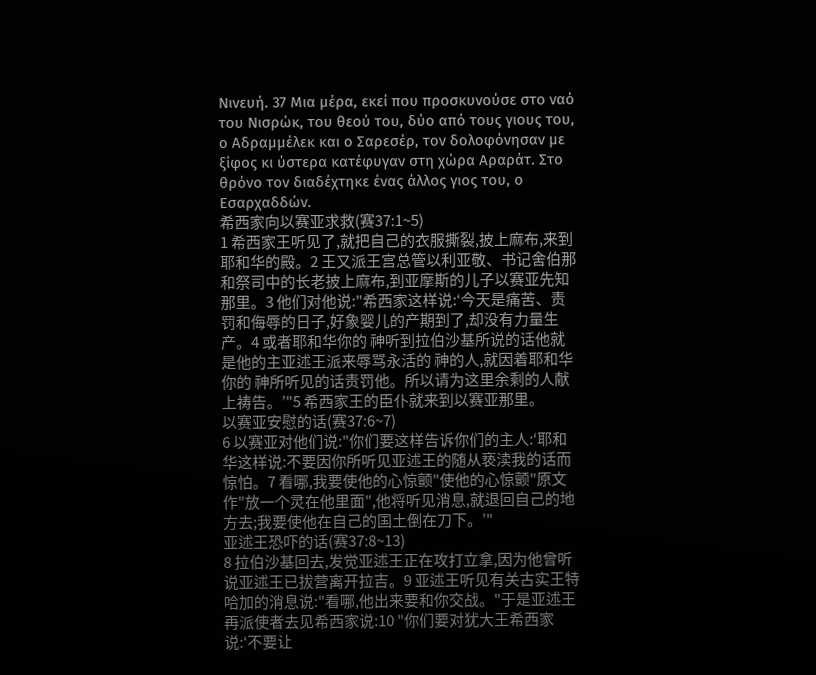Νινευή. 37 Μια μέρα, εκεί που προσκυνούσε στο ναό του Νισρώκ, του θεού του, δύο από τους γιους του, ο Αδραμμέλεκ και ο Σαρεσέρ, τον δολοφόνησαν με ξίφος κι ύστερα κατέφυγαν στη χώρα Αραράτ. Στο θρόνο τον διαδέχτηκε ένας άλλος γιος του, ο Εσαρχαδδών.
希西家向以赛亚求救(赛37:1~5)
1 希西家王听见了,就把自己的衣服撕裂,披上麻布,来到耶和华的殿。2 王又派王宫总管以利亚敬、书记舍伯那和祭司中的长老披上麻布,到亚摩斯的儿子以赛亚先知那里。3 他们对他说:"希西家这样说:‘今天是痛苦、责罚和侮辱的日子,好象婴儿的产期到了,却没有力量生产。4 或者耶和华你的 神听到拉伯沙基所说的话他就是他的主亚述王派来辱骂永活的 神的人,就因着耶和华你的 神所听见的话责罚他。所以请为这里余剩的人献上祷告。’"5 希西家王的臣仆就来到以赛亚那里。
以赛亚安慰的话(赛37:6~7)
6 以赛亚对他们说:"你们要这样告诉你们的主人:‘耶和华这样说:不要因你所听见亚述王的随从亵渎我的话而惊怕。7 看哪,我要使他的心惊颤"使他的心惊颤"原文作"放一个灵在他里面",他将听见消息,就退回自己的地方去;我要使他在自己的国土倒在刀下。’"
亚述王恐吓的话(赛37:8~13)
8 拉伯沙基回去,发觉亚述王正在攻打立拿,因为他曾听说亚述王已拔营离开拉吉。9 亚述王听见有关古实王特哈加的消息说:"看哪,他出来要和你交战。"于是亚述王再派使者去见希西家说:10 "你们要对犹大王希西家说:‘不要让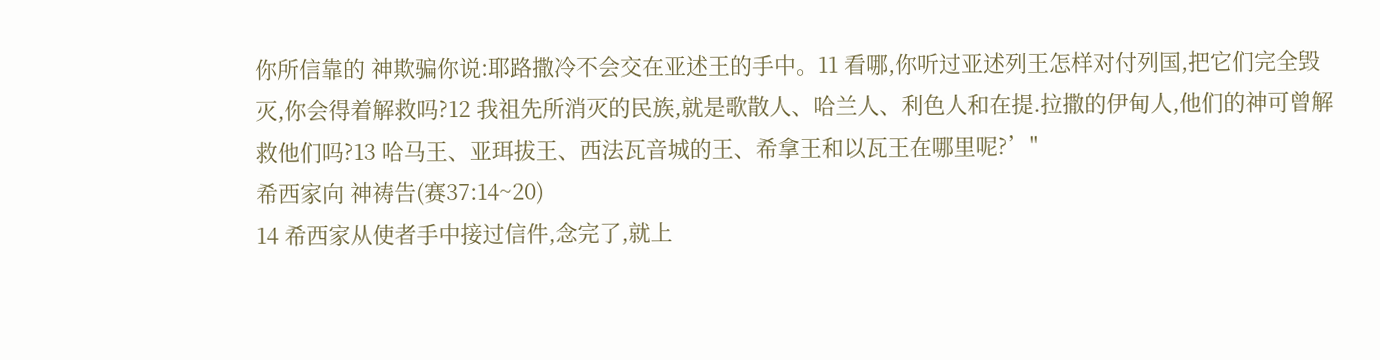你所信靠的 神欺骗你说:耶路撒冷不会交在亚述王的手中。11 看哪,你听过亚述列王怎样对付列国,把它们完全毁灭,你会得着解救吗?12 我祖先所消灭的民族,就是歌散人、哈兰人、利色人和在提.拉撒的伊甸人,他们的神可曾解救他们吗?13 哈马王、亚珥拔王、西法瓦音城的王、希拿王和以瓦王在哪里呢?’"
希西家向 神祷告(赛37:14~20)
14 希西家从使者手中接过信件,念完了,就上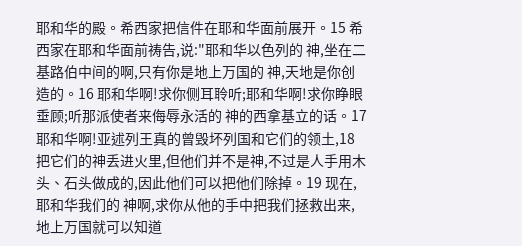耶和华的殿。希西家把信件在耶和华面前展开。15 希西家在耶和华面前祷告,说:"耶和华以色列的 神,坐在二基路伯中间的啊,只有你是地上万国的 神,天地是你创造的。16 耶和华啊!求你侧耳聆听;耶和华啊!求你睁眼垂顾;听那派使者来侮辱永活的 神的西拿基立的话。17 耶和华啊!亚述列王真的曾毁坏列国和它们的领土,18 把它们的神丢进火里,但他们并不是神,不过是人手用木头、石头做成的,因此他们可以把他们除掉。19 现在,耶和华我们的 神啊,求你从他的手中把我们拯救出来,地上万国就可以知道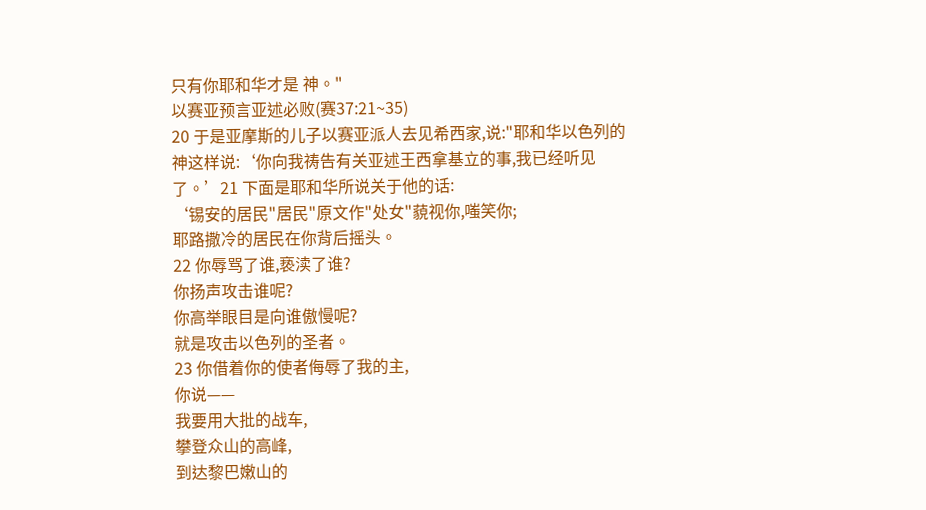只有你耶和华才是 神。"
以赛亚预言亚述必败(赛37:21~35)
20 于是亚摩斯的儿子以赛亚派人去见希西家,说:"耶和华以色列的 神这样说:‘你向我祷告有关亚述王西拿基立的事,我已经听见了。’21 下面是耶和华所说关于他的话:
‘锡安的居民"居民"原文作"处女"藐视你,嗤笑你;
耶路撒冷的居民在你背后摇头。
22 你辱骂了谁,亵渎了谁?
你扬声攻击谁呢?
你高举眼目是向谁傲慢呢?
就是攻击以色列的圣者。
23 你借着你的使者侮辱了我的主,
你说——
我要用大批的战车,
攀登众山的高峰,
到达黎巴嫩山的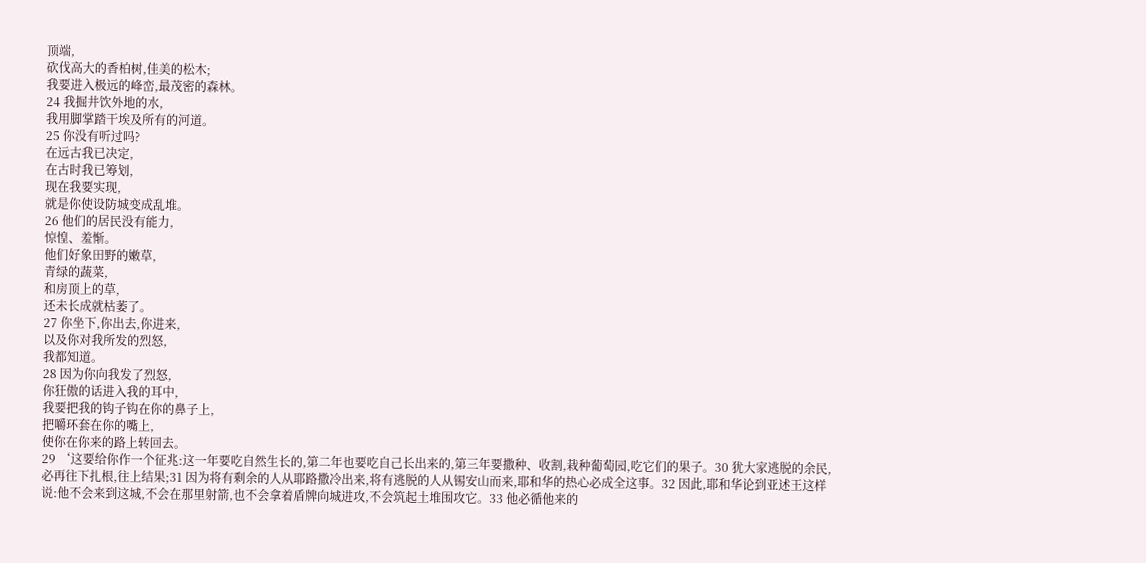顶端,
砍伐高大的香柏树,佳美的松木;
我要进入极远的峰峦,最茂密的森林。
24 我掘井饮外地的水,
我用脚掌踏干埃及所有的河道。
25 你没有听过吗?
在远古我已决定,
在古时我已筹划,
现在我要实现,
就是你使设防城变成乱堆。
26 他们的居民没有能力,
惊惶、羞惭。
他们好象田野的嫩草,
青绿的蔬菜,
和房顶上的草,
还未长成就枯萎了。
27 你坐下,你出去,你进来,
以及你对我所发的烈怒,
我都知道。
28 因为你向我发了烈怒,
你狂傲的话进入我的耳中,
我要把我的钩子钩在你的鼻子上,
把嚼环套在你的嘴上,
使你在你来的路上转回去。
29 ‘这要给你作一个征兆:这一年要吃自然生长的,第二年也要吃自己长出来的,第三年要撒种、收割,栽种葡萄园,吃它们的果子。30 犹大家逃脱的余民,必再往下扎根,往上结果;31 因为将有剩余的人从耶路撒冷出来,将有逃脱的人从锡安山而来,耶和华的热心必成全这事。32 因此,耶和华论到亚述王这样说:他不会来到这城,不会在那里射箭,也不会拿着盾牌向城进攻,不会筑起土堆围攻它。33 他必循他来的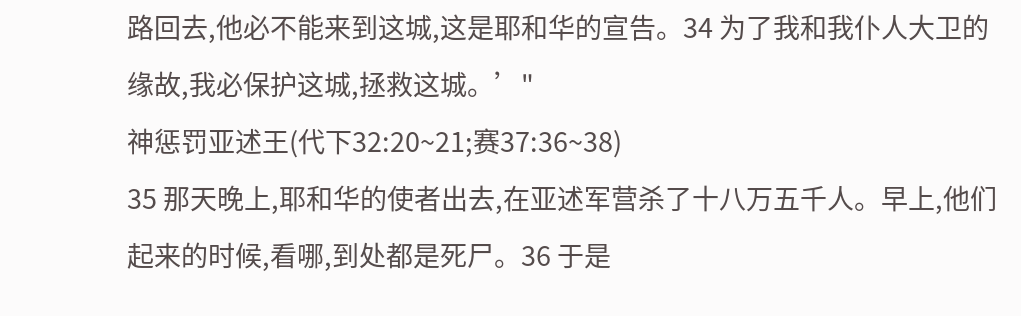路回去,他必不能来到这城,这是耶和华的宣告。34 为了我和我仆人大卫的缘故,我必保护这城,拯救这城。’"
神惩罚亚述王(代下32:20~21;赛37:36~38)
35 那天晚上,耶和华的使者出去,在亚述军营杀了十八万五千人。早上,他们起来的时候,看哪,到处都是死尸。36 于是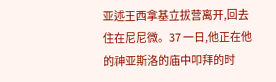亚述王西拿基立拔营离开,回去住在尼尼微。37 一日,他正在他的神亚斯洛的庙中叩拜的时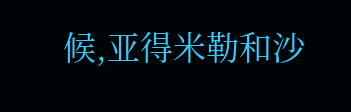候,亚得米勒和沙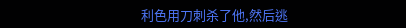利色用刀刺杀了他,然后逃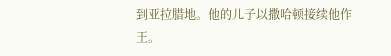到亚拉腊地。他的儿子以撒哈顿接续他作王。